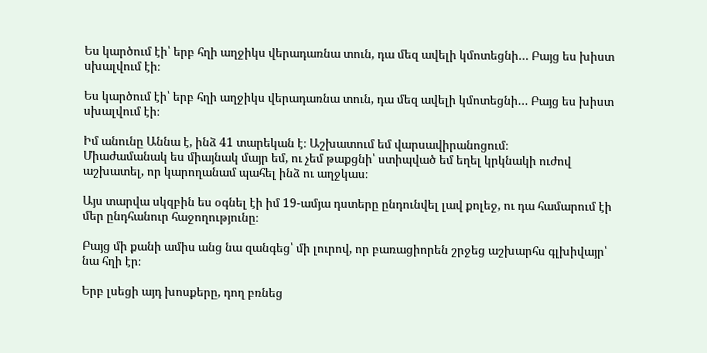Ես կարծում էի՝ երբ հղի աղջիկս վերադառնա տուն, դա մեզ ավելի կմոտեցնի… Բայց ես խիստ սխալվում էի։

Ես կարծում էի՝ երբ հղի աղջիկս վերադառնա տուն, դա մեզ ավելի կմոտեցնի… Բայց ես խիստ սխալվում էի։

Իմ անունը Աննա է, ինձ 41 տարեկան է։ Աշխատում եմ վարսավիրանոցում։
Միաժամանակ ես միայնակ մայր եմ, ու չեմ թաքցնի՝ ստիպված եմ եղել կրկնակի ուժով աշխատել, որ կարողանամ պահել ինձ ու աղջկաս։

Այս տարվա սկզբին ես օգնել էի իմ 19-ամյա դստերը ընդունվել լավ քոլեջ, ու դա համարում էի մեր ընդհանուր հաջողությունը։

Բայց մի քանի ամիս անց նա զանգեց՝ մի լուրով, որ բառացիորեն շրջեց աշխարհս գլխիվայր՝ նա հղի էր։

Երբ լսեցի այդ խոսքերը, դող բռնեց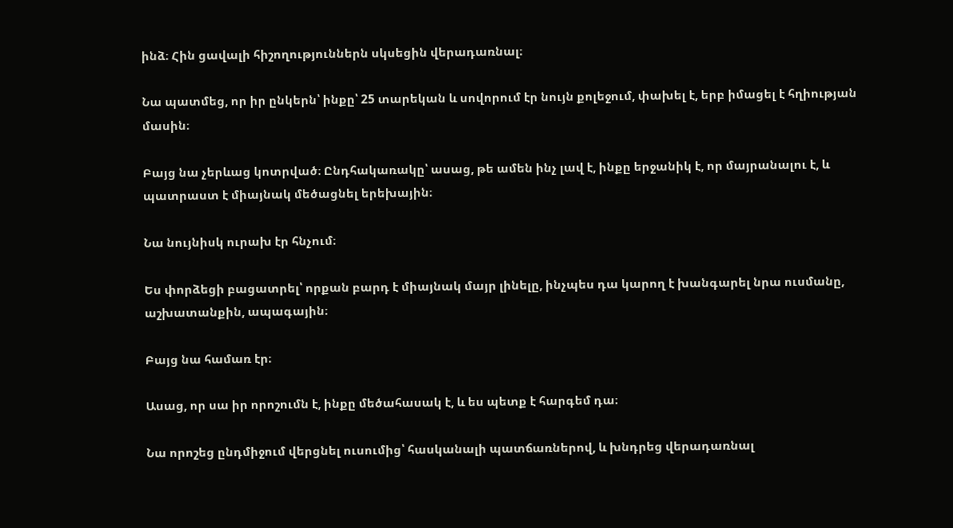ինձ։ Հին ցավալի հիշողություններն սկսեցին վերադառնալ։

Նա պատմեց, որ իր ընկերն՝ ինքը՝ 25 տարեկան և սովորում էր նույն քոլեջում, փախել է, երբ իմացել է հղիության մասին։

Բայց նա չերևաց կոտրված։ Ընդհակառակը՝ ասաց, թե ամեն ինչ լավ է, ինքը երջանիկ է, որ մայրանալու է, և պատրաստ է միայնակ մեծացնել երեխային։

Նա նույնիսկ ուրախ էր հնչում։

Ես փորձեցի բացատրել՝ որքան բարդ է միայնակ մայր լինելը, ինչպես դա կարող է խանգարել նրա ուսմանը, աշխատանքին, ապագային։

Բայց նա համառ էր։

Ասաց, որ սա իր որոշումն է, ինքը մեծահասակ է, և ես պետք է հարգեմ դա։

Նա որոշեց ընդմիջում վերցնել ուսումից՝ հասկանալի պատճառներով, և խնդրեց վերադառնալ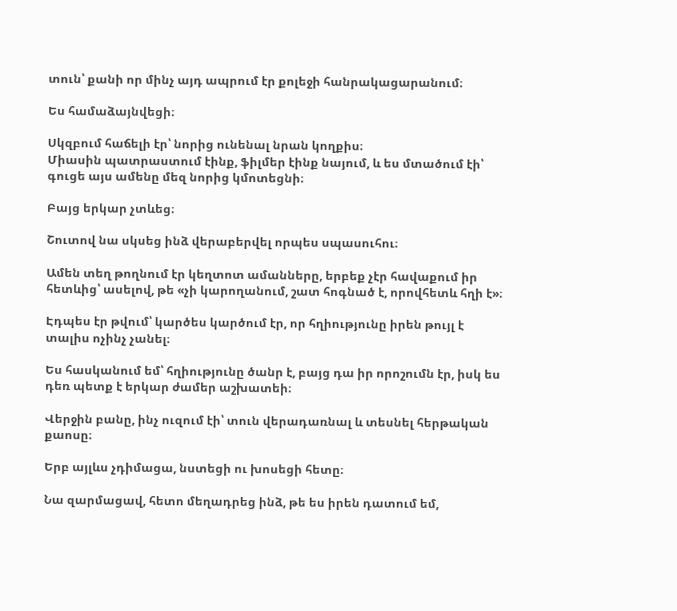տուն՝ քանի որ մինչ այդ ապրում էր քոլեջի հանրակացարանում։

Ես համաձայնվեցի։

Սկզբում հաճելի էր՝ նորից ունենալ նրան կողքիս։
Միասին պատրաստում էինք, ֆիլմեր էինք նայում, և ես մտածում էի՝ գուցե այս ամենը մեզ նորից կմոտեցնի։

Բայց երկար չտևեց։

Շուտով նա սկսեց ինձ վերաբերվել որպես սպասուհու։

Ամեն տեղ թողնում էր կեղտոտ ամանները, երբեք չէր հավաքում իր հետևից՝ ասելով, թե «չի կարողանում, շատ հոգնած է, որովհետև հղի է»։

Էդպես էր թվում՝ կարծես կարծում էր, որ հղիությունը իրեն թույլ է տալիս ոչինչ չանել։

Ես հասկանում եմ՝ հղիությունը ծանր է, բայց դա իր որոշումն էր, իսկ ես դեռ պետք է երկար ժամեր աշխատեի։

Վերջին բանը, ինչ ուզում էի՝ տուն վերադառնալ և տեսնել հերթական քաոսը։

Երբ այլևս չդիմացա, նստեցի ու խոսեցի հետը։

Նա զարմացավ, հետո մեղադրեց ինձ, թե ես իրեն դատում եմ,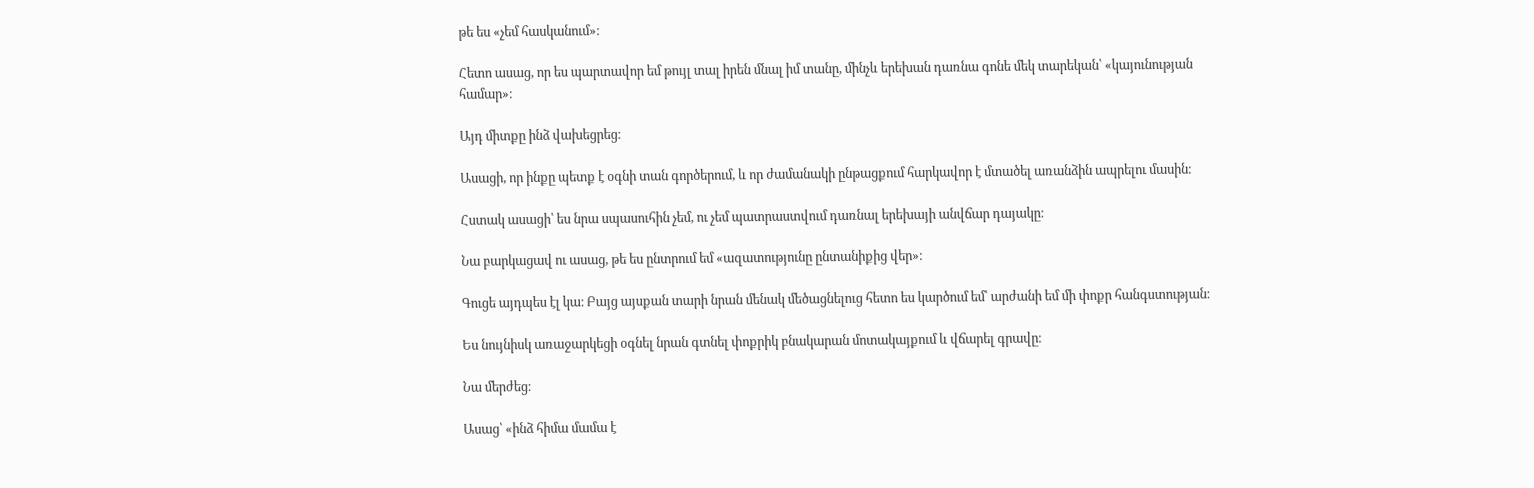թե ես «չեմ հասկանում»։

Հետո ասաց, որ ես պարտավոր եմ թույլ տալ իրեն մնալ իմ տանը, մինչև երեխան դառնա գոնե մեկ տարեկան՝ «կայունության համար»։

Այդ միտքը ինձ վախեցրեց։

Ասացի, որ ինքը պետք է օգնի տան գործերում, և որ ժամանակի ընթացքում հարկավոր է մտածել առանձին ապրելու մասին։

Հստակ ասացի՝ ես նրա սպասուհին չեմ, ու չեմ պատրաստվում դառնալ երեխայի անվճար դայակը։

Նա բարկացավ ու ասաց, թե ես ընտրում եմ «ազատությունը ընտանիքից վեր»։

Գուցե այդպես էլ կա։ Բայց այսքան տարի նրան մենակ մեծացնելուց հետո ես կարծում եմ՝ արժանի եմ մի փոքր հանգստության։

Ես նույնիսկ առաջարկեցի օգնել նրան գտնել փոքրիկ բնակարան մոտակայքում և վճարել գրավը։

Նա մերժեց։

Ասաց՝ «ինձ հիմա մամա է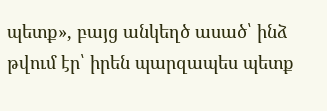պետք», բայց անկեղծ ասած՝ ինձ թվում էր՝ իրեն պարզապես պետք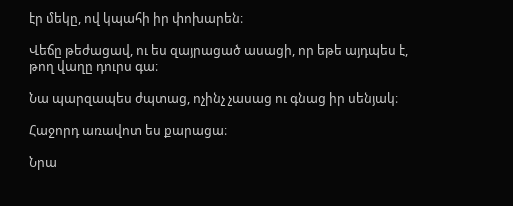էր մեկը, ով կպահի իր փոխարեն։

Վեճը թեժացավ, ու ես զայրացած ասացի, որ եթե այդպես է, թող վաղը դուրս գա։

Նա պարզապես ժպտաց, ոչինչ չասաց ու գնաց իր սենյակ։

Հաջորդ առավոտ ես քարացա։

Նրա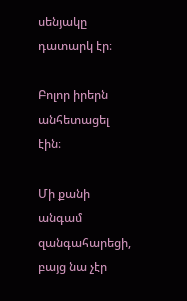սենյակը դատարկ էր։

Բոլոր իրերն անհետացել էին։

Մի քանի անգամ զանգահարեցի, բայց նա չէր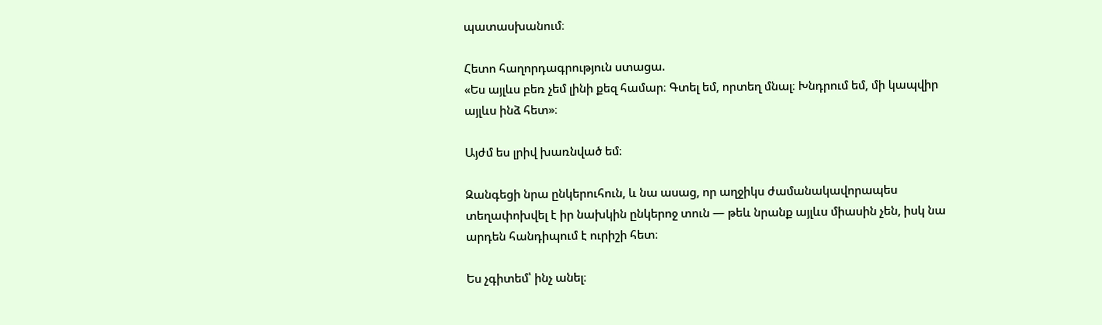պատասխանում։

Հետո հաղորդագրություն ստացա.
«Ես այլևս բեռ չեմ լինի քեզ համար։ Գտել եմ, որտեղ մնալ։ Խնդրում եմ, մի կապվիր այլևս ինձ հետ»։

Այժմ ես լրիվ խառնված եմ։

Զանգեցի նրա ընկերուհուն, և նա ասաց, որ աղջիկս ժամանակավորապես տեղափոխվել է իր նախկին ընկերոջ տուն — թեև նրանք այլևս միասին չեն, իսկ նա արդեն հանդիպում է ուրիշի հետ։

Ես չգիտեմ՝ ինչ անել։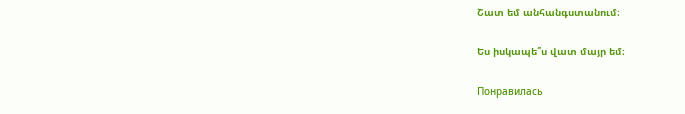Շատ եմ անհանգստանում։

Ես իսկապե՞ս վատ մայր եմ։

Понравилась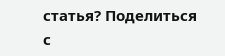статья? Поделиться с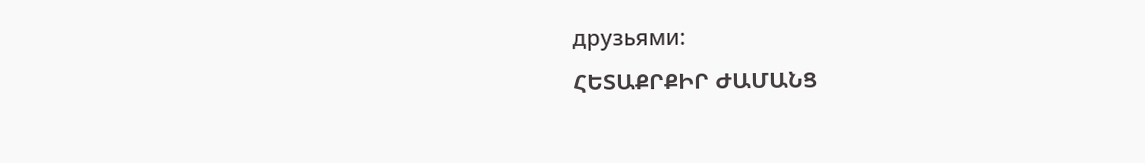друзьями:
ՀԵՏԱՔՐՔԻՐ ԺԱՄԱՆՑ